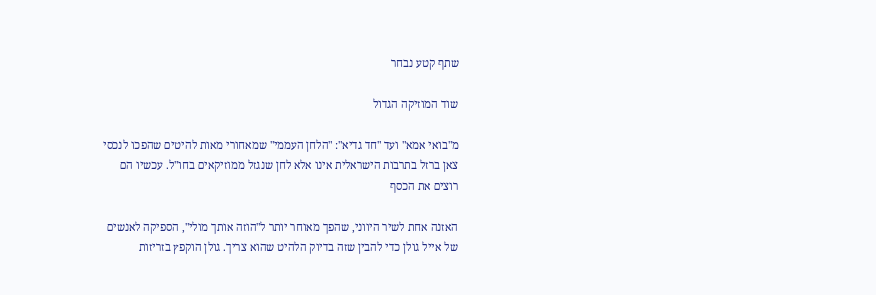שתף קטע נבחר

שוד המוזיקה הגדול

מ"בואי אמא" ועד "חד גדיא": "הלחן העממי" שמאחורי מאות להיטים שהפכו לנכסי צאן ברזל בתרבות הישראלית אינו אלא לחן שנגזל ממוזיקאים בחו"ל. עכשיו הם רוצים את הכסף

האזנה אחת לשיר היווני, שהפך מאוחר יותר ל"הוזה אותך מולי", הספיקה לאנשים של אייל גולן כדי להבין שזה בדיוק הלהיט שהוא צריך. גולן הוקפץ בזריזות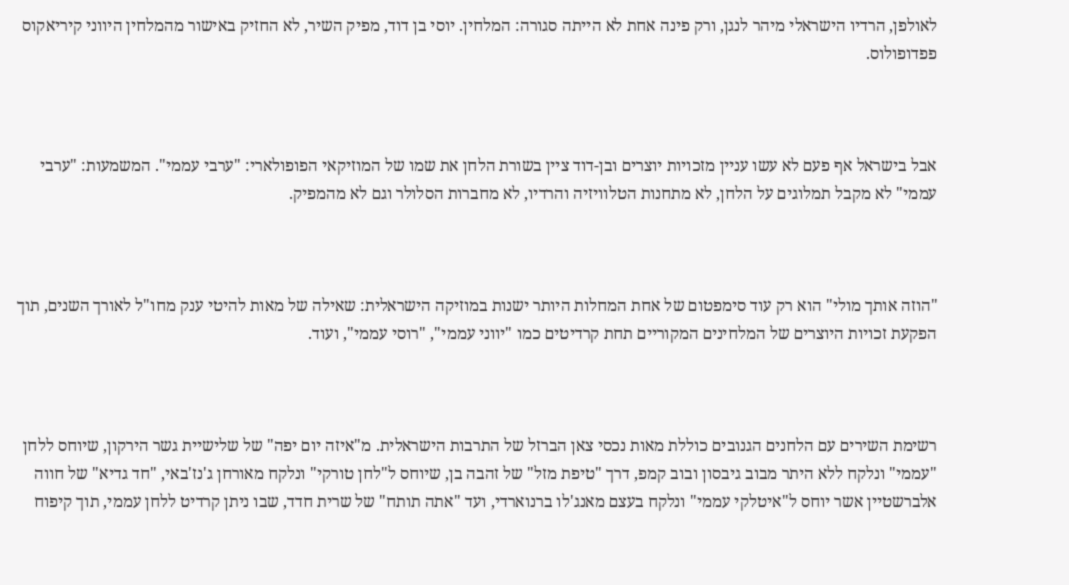לאולפן, הרדיו הישראלי מיהר לנגן, ורק פינה אחת לא הייתה סגורה: המלחין. יוסי בן דוד, מפיק השיר, לא החזיק באישור מהמלחין היווני קיריאקוס פפדופולוס.



אבל בישראל אף פעם לא עשו עניין מזכויות יוצרים ובן-דוד ציין בשורת הלחן את שמו של המוזיקאי הפופולארי: "ערבי עממי". המשמעות: "ערבי עממי" לא מקבל תמלוגים על הלחן, לא מתחנות הטלוויזיה והרדיו, לא מחברות הסלולר וגם לא מהמפיק.



"הוזה אותך מולי" הוא רק עוד סימפטום של אחת המחלות היותר ישנות במוזיקה הישראלית: שאילה של מאות להיטי ענק מחו"ל לאורך השנים, תוך הפקעת זכויות היוצרים של המלחינים המקוריים תחת קרדיטים כמו "יווני עממי", "רוסי עממי", ועוד.



רשימת השירים עם הלחנים הגנובים כוללת מאות נכסי צאן הברזל של התרבות הישראלית. מ"איזה יום יפה" של שלישיית גשר הירקון, שיוחס ללחן "עממי" ונלקח ללא היתר מבוב גיבסון ובוב קמפ, דרך "טיפת מזל" של זהבה בן, שיוחס ל"לחן טורקי" ונלקח מאורחן ג'נז'באי, "חד גדיא" של חווה אלברשטיין אשר יוחס ל"איטלקי עממי" ונלקח בעצם מאנג'לו ברנוארדי, ועד "אתה תותח" של שרית חדד, שבו ניתן קרדיט ללחן עממי, תוך קיפוח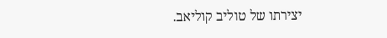יצירתו של טוליב קוליאב.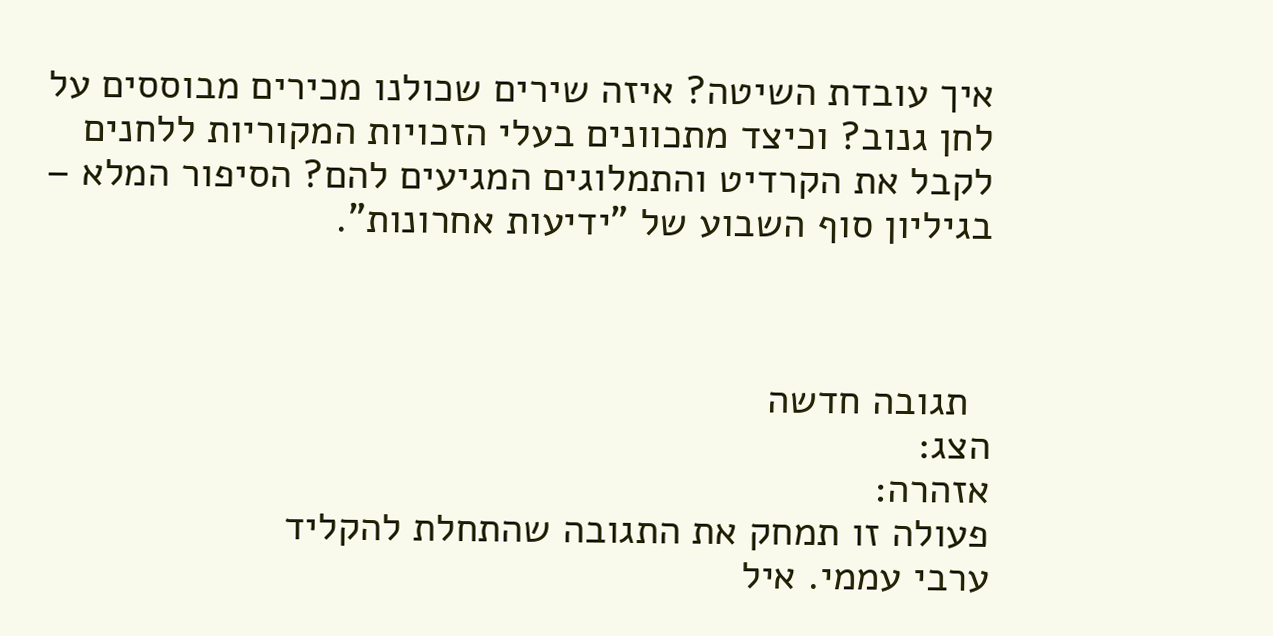איך עובדת השיטה? איזה שירים שכולנו מכירים מבוססים על לחן גנוב? וכיצד מתכוונים בעלי הזכויות המקוריות ללחנים לקבל את הקרדיט והתמלוגים המגיעים להם? הסיפור המלא – בגיליון סוף השבוע של "ידיעות אחרונות".



  תגובה חדשה
הצג:
אזהרה:
פעולה זו תמחק את התגובה שהתחלת להקליד
ערבי עממי. איל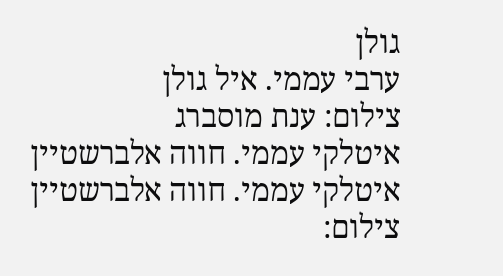גולן
ערבי עממי. איל גולן
צילום: ענת מוסברג
איטלקי עממי. חווה אלברשטיין
איטלקי עממי. חווה אלברשטיין
צילום: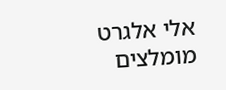אלי אלגרט
מומלצים